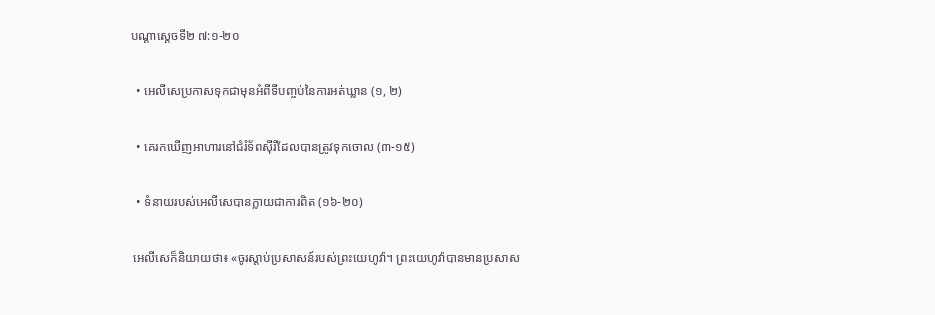បណ្ដាស្ដេចទី២ ៧:១-២០

  • អេលីសេប្រកាសទុកជាមុនអំពីទីបញ្ចប់នៃការអត់ឃ្លាន (១, ២)

  • គេរកឃើញអាហារនៅជំរំទ័ពស៊ីរីដែលបានត្រូវទុកចោល (៣-១៥)

  • ទំនាយរបស់អេលីសេបានក្លាយជាការពិត (១៦-២០)

 អេលីសេក៏និយាយថា៖ «ចូរស្ដាប់ប្រសាសន៍របស់ព្រះយេហូវ៉ា។ ព្រះយេហូវ៉ាបានមានប្រសាស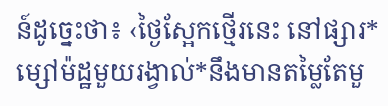ន៍ដូច្នេះថា៖ ‹ថ្ងៃស្អែកថ្មើរនេះ នៅផ្សារ* ម្សៅម៉ដ្ឋមួយរង្វាល់*នឹងមានតម្លៃតែមួ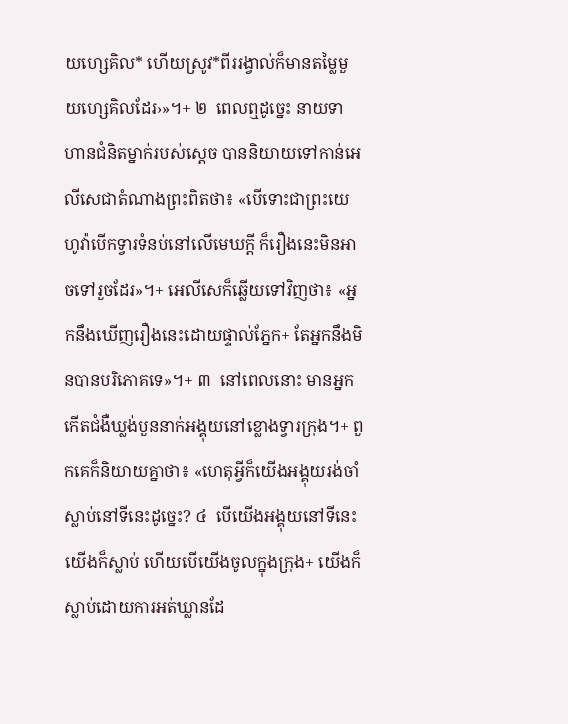យហ្សេគិល* ហើយស្រូវ*ពីររង្វាល់ក៏មានតម្លៃមួយហ្សេគិលដែរ›»។+ ២  ពេលឮដូច្នេះ នាយទាហានជំនិតម្នាក់របស់ស្ដេច បាននិយាយទៅកាន់អេលីសេជាតំណាងព្រះពិតថា៖ «បើទោះជាព្រះយេហូវ៉ាបើកទ្វារទំនប់នៅលើមេឃក្ដី ក៏រឿងនេះមិនអាចទៅរួចដែរ»។+ អេលីសេក៏ឆ្លើយទៅវិញថា៖ «អ្នកនឹងឃើញរឿងនេះដោយផ្ទាល់ភ្នែក+ តែអ្នកនឹងមិនបានបរិភោគទេ»។+ ៣  នៅពេលនោះ មានអ្នកកើតជំងឺឃ្លង់បួននាក់អង្គុយនៅខ្លោងទ្វារក្រុង។+ ពួកគេក៏និយាយគ្នាថា៖ «ហេតុអ្វីក៏យើងអង្គុយរង់ចាំស្លាប់នៅទីនេះដូច្នេះ? ៤  បើយើងអង្គុយនៅទីនេះយើងក៏ស្លាប់ ហើយបើយើងចូលក្នុងក្រុង+ យើងក៏ស្លាប់ដោយការអត់ឃ្លានដែ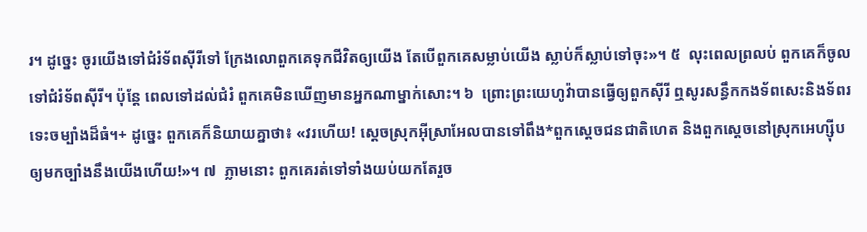រ។ ដូច្នេះ ចូរយើងទៅជំរំទ័ពស៊ីរីទៅ ក្រែងលោពួកគេទុកជីវិតឲ្យយើង តែបើពួកគេសម្លាប់យើង ស្លាប់ក៏ស្លាប់ទៅចុះ»។ ៥  លុះពេលព្រលប់ ពួកគេក៏ចូលទៅជំរំទ័ពស៊ីរី។ ប៉ុន្តែ ពេលទៅដល់ជំរំ ពួកគេមិនឃើញមានអ្នកណាម្នាក់សោះ។ ៦  ព្រោះព្រះយេហូវ៉ាបានធ្វើឲ្យពួកស៊ីរី ឮសូរសន្ធឹកកងទ័ពសេះនិងទ័ពរទេះចម្បាំងដ៏ធំ។+ ដូច្នេះ ពួកគេក៏និយាយគ្នាថា៖ «វរហើយ! ស្ដេចស្រុកអ៊ីស្រាអែលបានទៅពឹង*ពួកស្ដេចជនជាតិហេត និងពួកស្ដេចនៅស្រុកអេហ្ស៊ីប ឲ្យមកច្បាំងនឹងយើងហើយ!»។ ៧  ភ្លាមនោះ ពួកគេរត់ទៅទាំងយប់យកតែរួច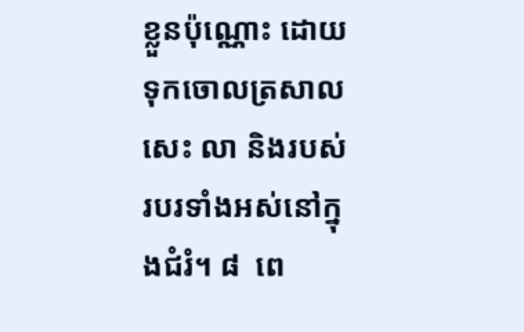ខ្លួនប៉ុណ្ណោះ ដោយទុកចោលត្រសាល សេះ លា និងរបស់របរទាំងអស់នៅក្នុងជំរំ។ ៨  ពេ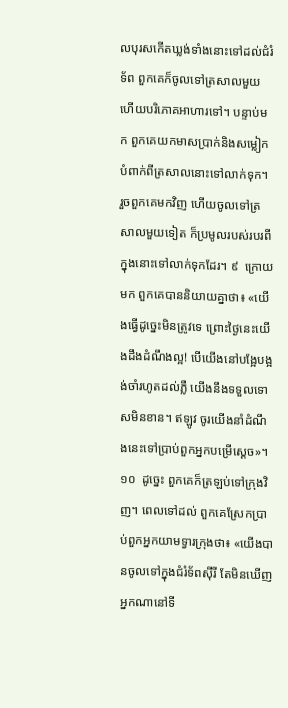លបុរសកើតឃ្លង់ទាំងនោះទៅដល់ជំរំទ័ព ពួកគេក៏ចូលទៅត្រសាលមួយ ហើយបរិភោគអាហារទៅ។ បន្ទាប់មក ពួកគេយកមាសប្រាក់និងសម្លៀកបំពាក់ពីត្រសាលនោះទៅលាក់ទុក។ រួចពួកគេមកវិញ ហើយចូលទៅត្រសាលមួយទៀត ក៏ប្រមូលរបស់របរពីក្នុងនោះទៅលាក់ទុកដែរ។ ៩  ក្រោយមក ពួកគេបាននិយាយគ្នាថា៖ «យើងធ្វើដូច្នេះមិនត្រូវទេ ព្រោះថ្ងៃនេះយើងដឹងដំណឹងល្អ! បើយើងនៅបង្អែបង្អង់ចាំរហូតដល់ភ្លឺ យើងនឹងទទួលទោសមិនខាន។ ឥឡូវ ចូរយើងនាំដំណឹងនេះទៅប្រាប់ពួកអ្នកបម្រើស្ដេច»។ ១០  ដូច្នេះ ពួកគេក៏ត្រឡប់ទៅក្រុងវិញ។ ពេលទៅដល់ ពួកគេស្រែកប្រាប់ពួកអ្នកយាមទ្វារក្រុងថា៖ «យើងបានចូលទៅក្នុងជំរំទ័ពស៊ីរី តែមិនឃើញអ្នកណានៅទី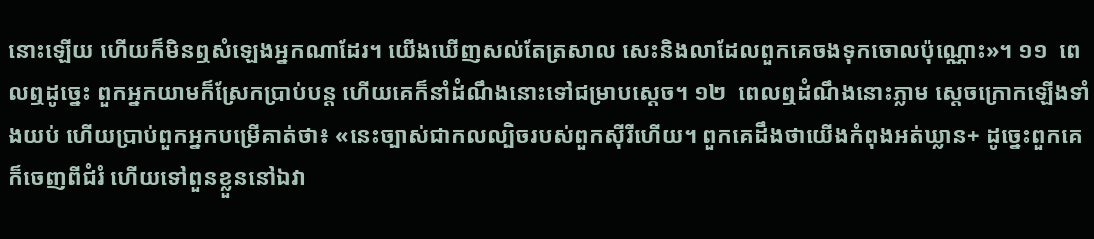នោះឡើយ ហើយក៏មិនឮសំឡេងអ្នកណាដែរ។ យើងឃើញសល់តែត្រសាល សេះនិងលាដែលពួកគេចងទុកចោលប៉ុណ្ណោះ»។ ១១  ពេលឮដូច្នេះ ពួកអ្នកយាមក៏ស្រែកប្រាប់បន្ត ហើយគេក៏នាំដំណឹងនោះទៅជម្រាបស្ដេច។ ១២  ពេលឮដំណឹងនោះភ្លាម ស្ដេចក្រោកឡើងទាំងយប់ ហើយប្រាប់ពួកអ្នកបម្រើគាត់ថា៖ «នេះច្បាស់ជាកលល្បិចរបស់ពួកស៊ីរីហើយ។ ពួកគេដឹងថាយើងកំពុងអត់ឃ្លាន+ ដូច្នេះពួកគេក៏ចេញពីជំរំ ហើយទៅពួនខ្លួននៅឯវា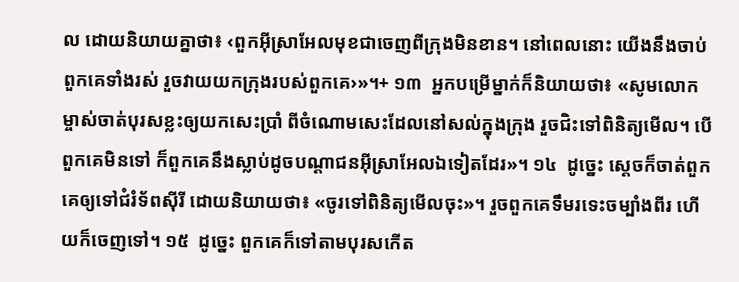ល ដោយនិយាយគ្នាថា៖ ‹ពួកអ៊ីស្រាអែលមុខជាចេញពីក្រុងមិនខាន។ នៅពេលនោះ យើងនឹងចាប់ពួកគេទាំងរស់ រួចវាយយកក្រុងរបស់ពួកគេ›»។+ ១៣  អ្នកបម្រើម្នាក់ក៏និយាយថា៖ «សូមលោកម្ចាស់ចាត់បុរសខ្លះឲ្យយកសេះប្រាំ ពីចំណោមសេះដែលនៅសល់ក្នុងក្រុង រួចជិះទៅពិនិត្យមើល។ បើពួកគេមិនទៅ ក៏ពួកគេនឹងស្លាប់ដូចបណ្ដាជនអ៊ីស្រាអែលឯទៀតដែរ»។ ១៤  ដូច្នេះ ស្ដេចក៏ចាត់ពួកគេឲ្យទៅជំរំទ័ពស៊ីរី ដោយនិយាយថា៖ «ចូរទៅពិនិត្យមើលចុះ»។ រួចពួកគេទឹមរទេះចម្បាំងពីរ ហើយក៏ចេញទៅ។ ១៥  ដូច្នេះ ពួកគេក៏ទៅតាមបុរសកើត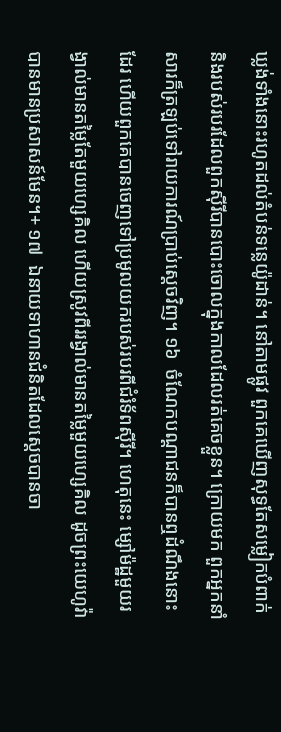ឃ្លង់ទាំងនោះរហូតដល់តំបន់ទន្លេយ៉ូដាន់។ នៅតាមផ្លូវ ពួកគេឃើញសុទ្ធតែសម្លៀកបំពាក់និងរបស់របរដែលពួកស៊ីរីបានបោះចោលក្នុងកាលដែលរត់គេចខ្លួន។ ក្រោយមក ពួកអ្នកនាំសារក៏ត្រឡប់ទៅរាយការណ៍ប្រាប់ស្ដេចវិញ។ ១៦  ចំណែកបណ្ដាជនក៏បានឮដំណឹងនោះដែរ ហើយពួកគេបានចេញទៅប្រមូលយករបស់របរពីជំរំទ័ពស៊ីរី។ ហេតុនេះ ម្សៅម៉ដ្ឋមួយរង្វាល់មានតម្លៃតែមួយហ្សេគិល ហើយស្រូវពីររង្វាល់មានតម្លៃមួយហ្សេគិល ដូចព្រះយេហូវ៉ាបានមានប្រសាសន៍មែន។+ ១៧  ឯនាយទាហានជំនិតដែលស្ដេចបានចា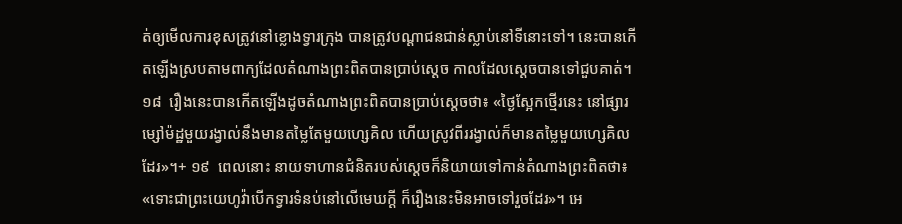ត់ឲ្យមើលការខុសត្រូវនៅខ្លោងទ្វារក្រុង បានត្រូវបណ្ដាជនជាន់ស្លាប់នៅទីនោះទៅ។ នេះបានកើតឡើងស្របតាមពាក្យដែលតំណាងព្រះពិតបានប្រាប់ស្ដេច កាលដែលស្ដេចបានទៅជួបគាត់។ ១៨  រឿងនេះបានកើតឡើងដូចតំណាងព្រះពិតបានប្រាប់ស្ដេចថា៖ «ថ្ងៃស្អែកថ្មើរនេះ នៅផ្សារម្សៅម៉ដ្ឋមួយរង្វាល់នឹងមានតម្លៃតែមួយហ្សេគិល ហើយស្រូវពីររង្វាល់ក៏មានតម្លៃមួយហ្សេគិលដែរ»។+ ១៩  ពេលនោះ នាយទាហានជំនិតរបស់ស្ដេចក៏និយាយទៅកាន់តំណាងព្រះពិតថា៖ «ទោះជាព្រះយេហូវ៉ាបើកទ្វារទំនប់នៅលើមេឃក្ដី ក៏រឿងនេះមិនអាចទៅរួចដែរ»។ អេ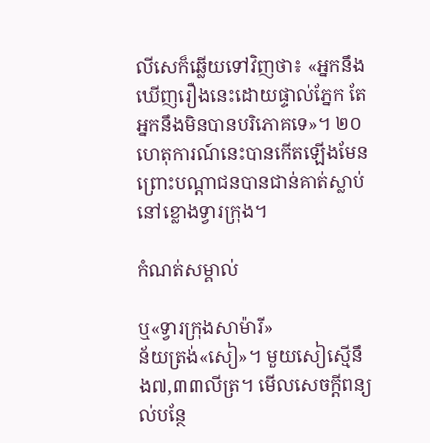លីសេក៏ឆ្លើយទៅវិញថា៖ «អ្នកនឹងឃើញរឿងនេះដោយផ្ទាល់ភ្នែក តែអ្នកនឹងមិនបានបរិភោគទេ»។ ២០  ហេតុការណ៍នេះបានកើតឡើងមែន ព្រោះបណ្ដាជនបានជាន់គាត់ស្លាប់នៅខ្លោងទ្វារក្រុង។

កំណត់សម្គាល់

ឬ«ទ្វារក្រុងសាម៉ារី»
ន័យត្រង់«សៀ»។ មួយសៀស្មើនឹង៧,៣៣លីត្រ។ មើលសេចក្ដីពន្យល់បន្ថែ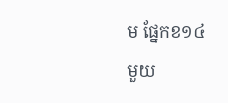ម ផ្នែកខ១៤
មួយ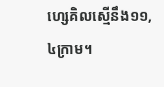ហ្សេគិលស្មើនឹង១១,៤ក្រាម។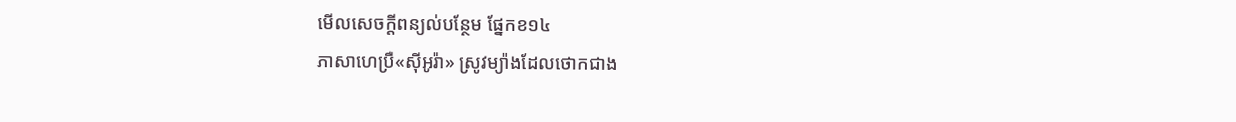មើលសេចក្ដីពន្យល់បន្ថែម ផ្នែកខ១៤
ភាសាហេប្រឺ«ស៊ីអូរ៉ា» ស្រូវម្យ៉ាងដែលថោកជាង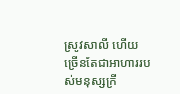ស្រូវសាលី ហើយច្រើនតែជាអាហាររបស់មនុស្សក្រី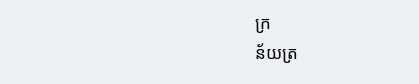ក្រ
ន័យត្រ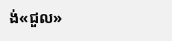ង់«ជួល»